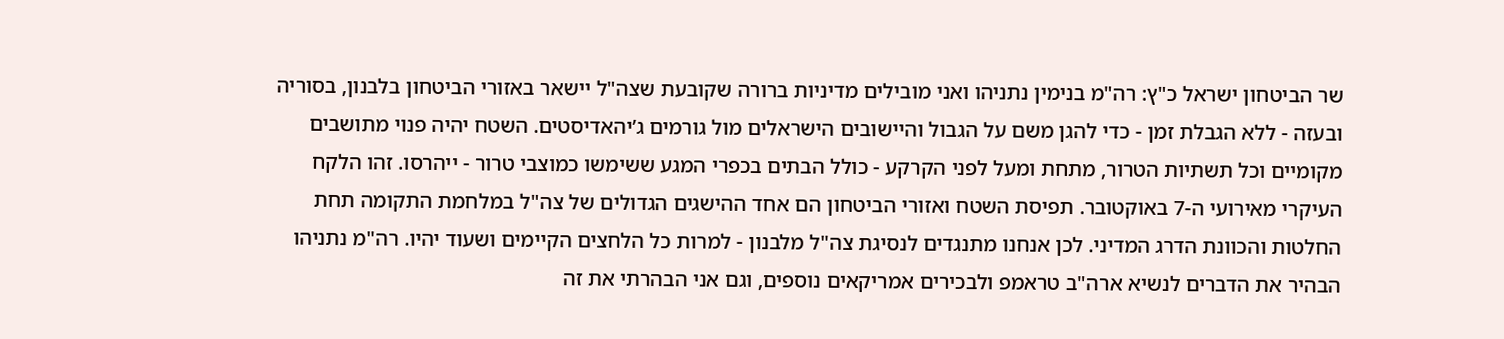שר הביטחון ישראל כ"ץ: רה"מ בנימין נתניהו ואני מובילים מדיניות ברורה שקובעת שצה"ל יישאר באזורי הביטחון בלבנון, בסוריה ובעזה - ללא הגבלת זמן - כדי להגן משם על הגבול והיישובים הישראלים מול גורמים ג’יהאדיסטים. השטח יהיה פנוי מתושבים מקומיים וכל תשתיות הטרור, מתחת ומעל לפני הקרקע - כולל הבתים בכפרי המגע ששימשו כמוצבי טרור - ייהרסו. זהו הלקח העיקרי מאירועי ה-7 באוקטובר. תפיסת השטח ואזורי הביטחון הם אחד ההישגים הגדולים של צה"ל במלחמת התקומה תחת החלטות והכוונת הדרג המדיני. לכן אנחנו מתנגדים לנסיגת צה"ל מלבנון - למרות כל הלחצים הקיימים ושעוד יהיו. רה"מ נתניהו הבהיר את הדברים לנשיא ארה"ב טראמפ ולבכירים אמריקאים נוספים, וגם אני הבהרתי את זה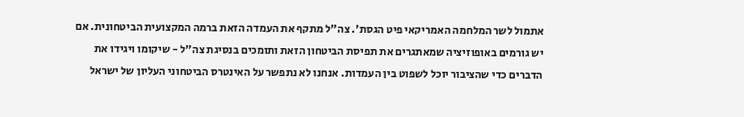אתמול לשר המלחמה האמריקאי פיט הגסת'. צה"ל מתקף את העמדה הזאת ברמה המקצועית הביטחונית. אם יש גורמים באופוזיציה שמאתגרים את תפיסת הביטחון הזאת ותומכים בנסיגת צה"ל - שיקומו ויגידו את הדברים כדי שהציבור יוכל לשפוט בין העמדות. אנחנו לא נתפשר על האינטרס הביטחוני העליון של ישראל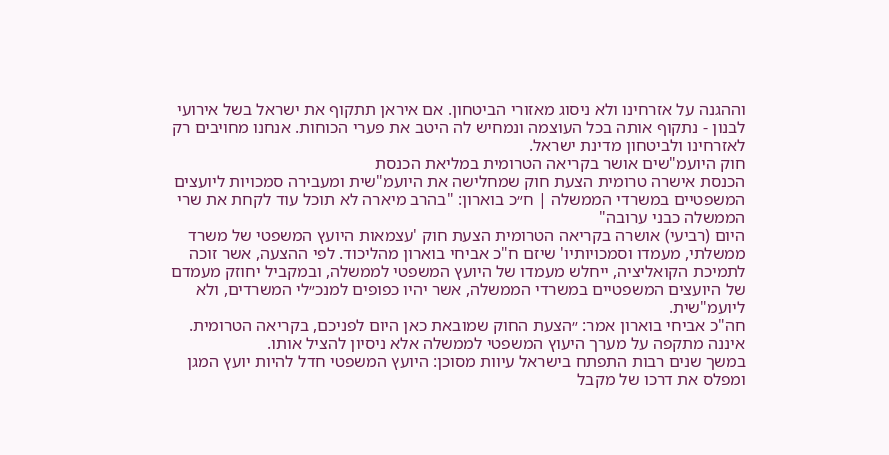וההגנה על אזרחינו ולא ניסוג מאזורי הביטחון. אם איראן תתקוף את ישראל בשל אירועי לבנון - נתקוף אותה בכל העוצמה ונמחיש לה היטב את פערי הכוחות. אנחנו מחויבים רק לאזרחינו ולביטחון מדינת ישראל.
חוק היועמ"שים אושר בקריאה הטרומית במליאת הכנסת
הכנסת אישרה טרומית הצעת חוק שמחלישה את היועמ"שית ומעבירה סמכויות ליועצים המשפטיים במשרדי הממשלה | ח״כ בוארון: "בהרב מיארה לא תוכל עוד לקחת את שרי הממשלה כבני ערובה"
היום (רביעי) אושרה בקריאה הטרומית הצעת חוק 'עצמאות היועץ המשפטי של משרד ממשלתי, מעמדו וסמכויותיו' שיזם ח"כ אביחי בוארון מהליכוד. לפי ההצעה, אשר זוכה לתמיכת הקואליציה, ייחלש מעמדו של היועץ המשפטי לממשלה, ובמקביל יחוזק מעמדם של היועצים המשפטיים במשרדי הממשלה, אשר יהיו כפופים למנכ״לי המשרדים, ולא ליועמ"שית.
חה"כ אביחי בוארון אמר: ״הצעת החוק שמובאת כאן היום לפניכם, בקריאה הטרומית. איננה מתקפה על מערך היעוץ המשפטי לממשלה אלא ניסיון להציל אותו.
במשך שנים רבות התפתח בישראל עיוות מסוכן: היועץ המשפטי חדל להיות יועץ המגן ומפלס את דרכו של מקבל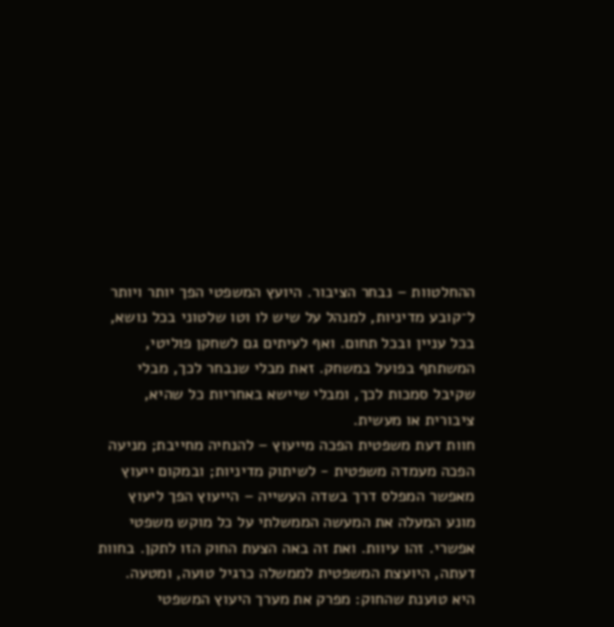ההחלטוות – נבחר הציבור. היועץ המשפטי הפך יותר ויותר ל־קובע מדיניות, למנהל על שיש לו וטו שלטוני בכל נושא, בכל עניין ובכל תחום. ואף לעיתים גם לשחקן פוליטי, המשתתף בפועל במשחק. זאת מבלי שנבחר לכך, מבלי שקיבל סמכות לכך, ומבלי שיישא באחריות כל שהיא, ציבורית או מעשית.
חוות דעת משפטית הפכה מייעוץ – להנחיה מחייבת; מניעה הפכה מעמדה משפטית - לשיתוק מדיניות; ובמקום ייעוץ מאפשר המפלס דרך בשדה העשייה – הייעוץ הפך ליעוץ מונע המעלה את המעשה הממשלתי על כל מוקש משפטי אפשרי. זהו עיוות. ואת זה באה הצעת החוק הזו לתקן. בחוות דעתה, היועצת המשפטית לממשלה כרגיל טועה, ומטעה.
היא טוענת שהחוק: מפרק את מערך היעוץ המשפטי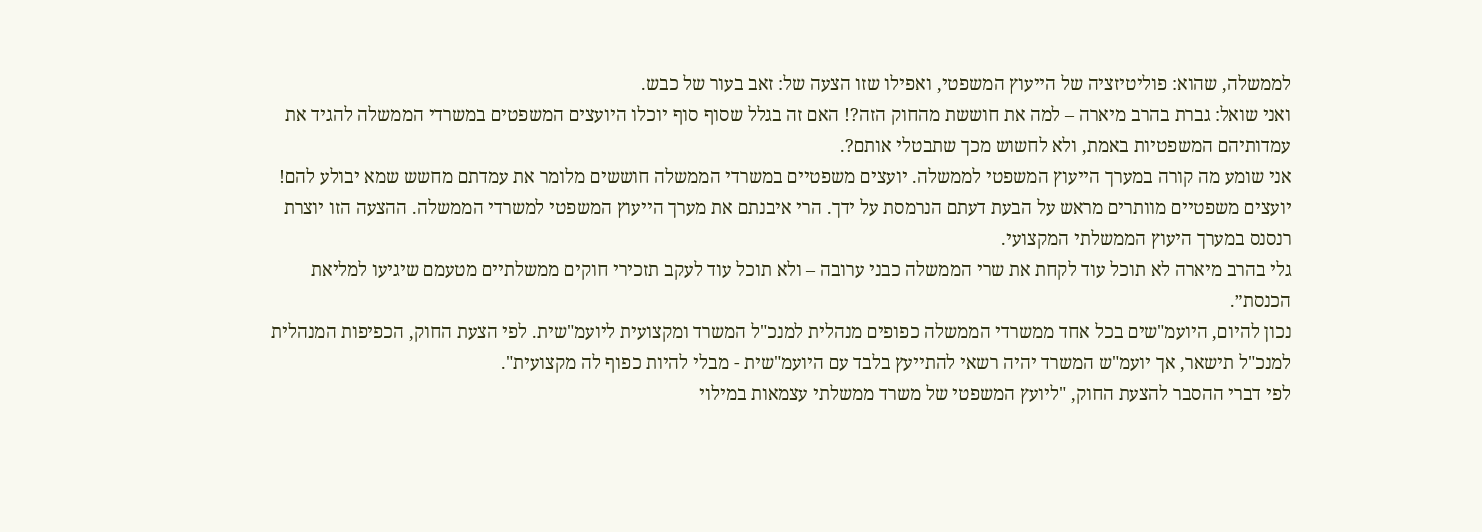לממשלה, שהוא: פוליטיזציה של הייעוץ המשפטי, ואפילו שזו הצעה של: זאב בעור של כבש.
ואני שואל: גברת בהרב מיארה – למה את חוששת מהחוק הזה?! האם זה בגלל שסוף סוף יוכלו היועצים המשפטים במשרדי הממשלה להגיד את עמדותיהם המשפטיות באמת, ולא לחשוש מכך שתבטלי אותם?.
אני שומע מה קורה במערך הייעוץ המשפטי לממשלה. יועצים משפטיים במשרדי הממשלה חוששים מלומר את עמדתם מחשש שמא יבולע להם! יועצים משפטיים מוותרים מראש על הבעת דעתם הנרמסת על ידך. הרי איבנתם את מערך הייעוץ המשפטי למשרדי הממשלה. ההצעה הזו יוצרת רנסנס במערך היעוץ הממשלתי המקצועי.
גלי בהרב מיארה לא תוכל עוד לקחת את שרי הממשלה כבני ערובה – ולא תוכל עוד לעקב תזכירי חוקים ממשלתיים מטעמם שיגיעו למליאת הכנסת״.
נכון להיום, היועמ"שים בכל אחד ממשרדי הממשלה כפופים מנהלית למנכ"ל המשרד ומקצועית ליועמ"שית. לפי הצעת החוק, הכפיפות המנהלית למנכ"ל תישאר, אך יועמ"ש המשרד יהיה רשאי להתייעץ בלבד עם היועמ"שית - מבלי להיות כפוף לה מקצועית".
לפי דברי ההסבר להצעת החוק, "ליועץ המשפטי של משרד ממשלתי עצמאות במילוי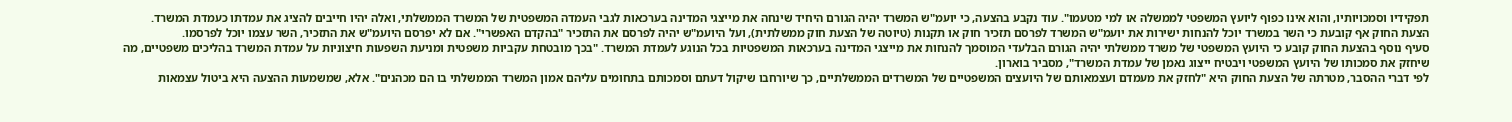תפקידיו וסמכויותיו, והוא אינו כפוף ליועץ המשפטי לממשלה או למי מטעמו". עוד נקבע בהצעה, כי יועמ"ש המשרד יהיה הגורם היחיד שינחה את מייצגי המדינה בערכאות לגבי העמדה המשפטית של המשרד הממשלתי, ואלה יהיו חייבים להציג את עמדתו כעמדת המשרד.
הצעת החוק אף קובעת כי השר במשרד יוכל להנחות ישירות את יועמ"ש המשרד לפרסם תזכיר חוק או תקנות (טיוטה של הצעת חוק ממשלתית), ועל היועמ"ש יהיה לפרסם את התזכיר "בהקדם האפשרי". אם לא יפרסם היועמ"ש את התזכיר, השר עצמו יוכל לפרסמו.
סעיף נוסף בהצעת החוק קובע כי היועץ המשפטי של משרד ממשלתי יהיה הגורם הבלעדי המוסמך להנחות את מייצגי המדינה בערכאות המשפטיות בכל הנוגע לעמדת המשרד. "בכך מובטחת עקביות משפטית ומניעת השפעות חיצוניות על עמדת המשרד בהליכים משפטיים, מה שיחזק את סמכותו של היועץ המשפטי ויבטיח ייצוג נאמן של עמדת המשרד", מסביר בוארון.
לפי דברי ההסבר, מטרתה של הצעת החוק היא "לחזק את מעמדם ועצמאותם של היועצים המשפטיים של המשרדים הממשלתיים, כך שיורחבו שיקול דעתם וסמכותם בתחומים עליהם אמון המשרד הממשלתי בו הם מכהנים". אלא, שמשמעות ההצעה היא ביטול עצמאות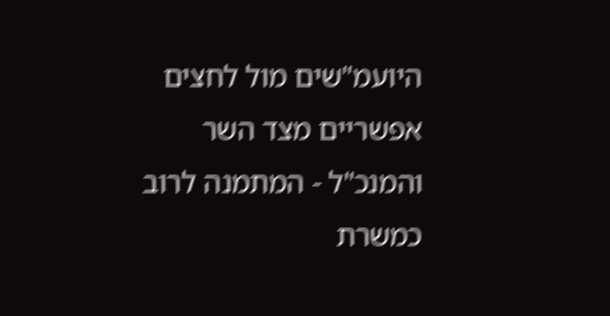היועמ"שים מול לחצים אפשריים מצד השר והמנכ"ל - המתמנה לרוב כמשרת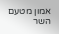אמון מטעם השר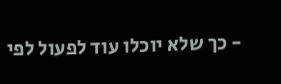- כך שלא יוכלו עוד לפעול לפי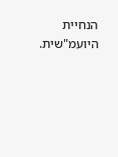הנחיית היועמ"שית.